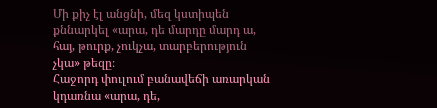Մի քիչ էլ անցնի, մեզ կստիպեն քննարկել «արա, դե մարդը մարդ ա, հայ, թուրք, չուկչա, տարբերություն չկա» թեզը։
Հաջորդ փուլում բանավեճի առարկան կդառնա «արա, դե,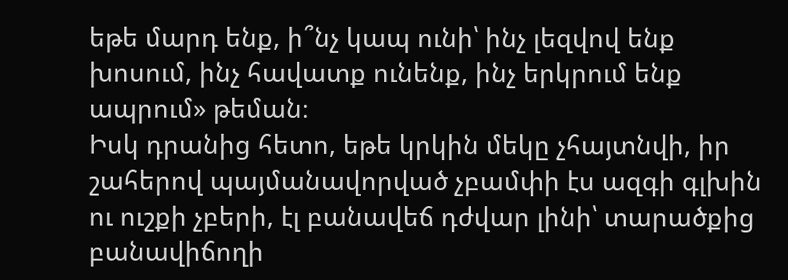եթե մարդ ենք, ի՞նչ կապ ունի՝ ինչ լեզվով ենք խոսում, ինչ հավատք ունենք, ինչ երկրում ենք ապրում» թեման։
Իսկ դրանից հետո, եթե կրկին մեկը չհայտնվի, իր շահերով պայմանավորված չբամփի էս ազգի գլխին ու ուշքի չբերի, էլ բանավեճ դժվար լինի՝ տարածքից բանավիճողի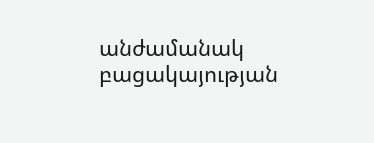անժամանակ բացակայության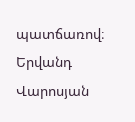պատճառով։
Երվանդ Վարոսյան